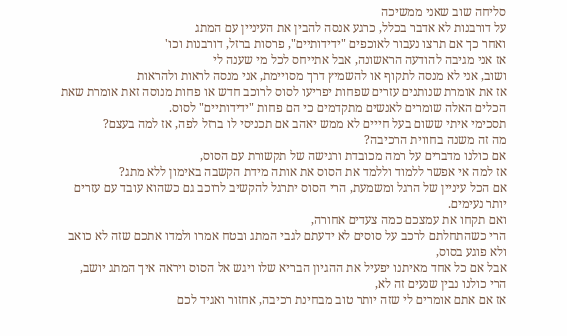סליחה שוב שאני ממשיכה
על דורבנות לא אדבר בכלל, כרגע אנסה להבין את העיניין עם המתג
ואחר כך אם תרצו נעבור לאוכפים "ידידותיים", פרסות ברזל, דורבנות וכו'
אז אני מגיבה להודעה הראשונה, אבל אתייחס לכל מי שענה לי
ושוב, אני לא מנסה לתקוף או להשמיץ דרך מסויימת, אני מנסה לראות ולהראות
אז את אומרת שנותנים עזרים שפחות יפריעו לסוס לרוכב חדש או פחות מנוסה זאת אומרת שאת הכלים האלה שומרים לאנשים מתקדמים כי הם פחות "ידידותיים" לסוס.
תסכימי איתי ששום בעל חייים לא ממש יאהב אם תכניסי לו ברזל לפה, אז למה בעצם?
מה זה משנה בחווית הרכיבה?
אם כולנו מדברים על רמה מכובדת ורגישה של תקשורת עם הסוס,
אז למה אי אפשר ללמוד וללמד את הסוס את אותה מידת הקשבה באימון ללא מתג?
אם הכל עיניין של הרגל ומשמעת, הרי הסוס יתרגל להקשיב לרוכב גם כשהוא עובד עם עזרים יותר נעימים.
ואם תקחו את עמצכם כמה צעדים אחורה,
הרי כשהתחלתם לרכב על סוסים לא ידעתם לגבי המתג ובטח אמרו ולמדו אתכם שזה לא כואב ולא פוגע בסוס,
אבל אם כל אחד מאיתנו יפעיל את ההגיון הבריא שלו ויגש אל הסוס ויראה איך המתג יושב,
הרי כולנו נבין שנעים זה לא,
אז אם אתם אומרים לי שזה יותר טוב מבחינת רכיבה, אחזור ואגיד לכם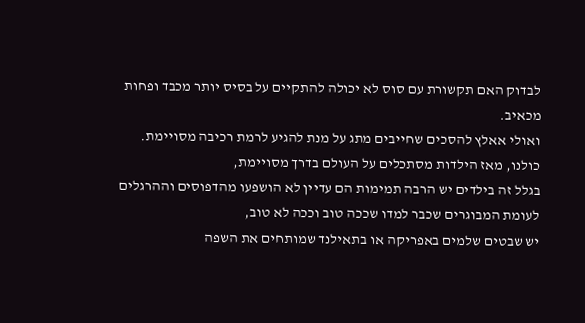לבדוק האם תקשורת עם סוס לא יכולה להתקיים על בסיס יותר מכבד ופחות מכאיב.
ואולי אאלץ להסכים שחייבים מתג על מנת להגיע לרמת רכיבה מסויימת.
כולנו, מאז הילדות מסתכלים על העולם בדרך מסויימת,
בגלל זה בילדים יש הרבה תמימות הם עדיין לא הושפעו מהדפוסים וההרגלים
לעומת המבוגרים שכבר למדו שככה טוב וככה לא טוב,
יש שבטים שלמים באפריקה או בתאילנד שמותחים את השפה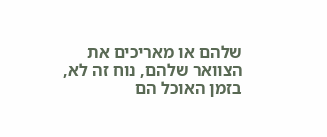שלהם או מאריכים את הצוואר שלהם, נוח זה לא,
בזמן האוכל הם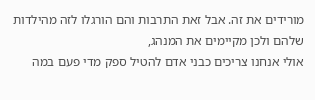מורידים את זה. אבל זאת התרבות והם הורגלו לזה מהילדות שלהם ולכן מקיימים את המנהג,
אולי אנחנו צריכים כבני אדם להטיל ספק מדי פעם במה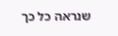שנראה כל כך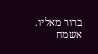ברור מאליו.
אשמח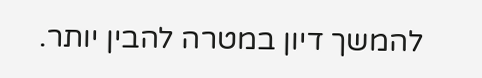להמשך דיון במטרה להבין יותר.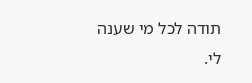תודה לכל מי שענה לי.